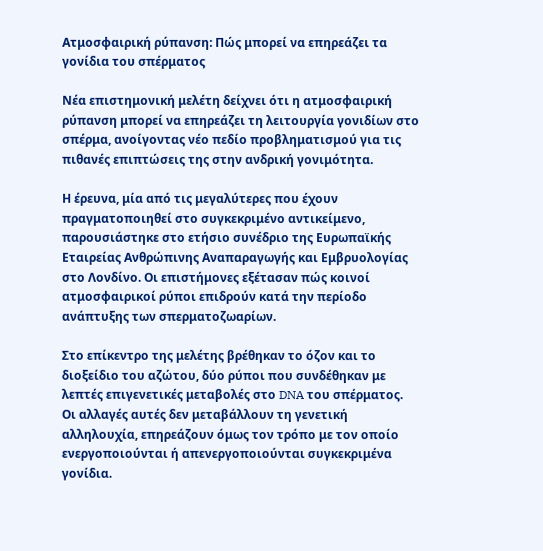Ατμοσφαιρική ρύπανση: Πώς μπορεί να επηρεάζει τα γονίδια του σπέρματος

Νέα επιστημονική μελέτη δείχνει ότι η ατμοσφαιρική ρύπανση μπορεί να επηρεάζει τη λειτουργία γονιδίων στο σπέρμα, ανοίγοντας νέο πεδίο προβληματισμού για τις πιθανές επιπτώσεις της στην ανδρική γονιμότητα.

Η έρευνα, μία από τις μεγαλύτερες που έχουν πραγματοποιηθεί στο συγκεκριμένο αντικείμενο, παρουσιάστηκε στο ετήσιο συνέδριο της Ευρωπαϊκής Εταιρείας Ανθρώπινης Αναπαραγωγής και Εμβρυολογίας στο Λονδίνο. Οι επιστήμονες εξέτασαν πώς κοινοί ατμοσφαιρικοί ρύποι επιδρούν κατά την περίοδο ανάπτυξης των σπερματοζωαρίων.

Στο επίκεντρο της μελέτης βρέθηκαν το όζον και το διοξείδιο του αζώτου, δύο ρύποι που συνδέθηκαν με λεπτές επιγενετικές μεταβολές στο DNA του σπέρματος. Οι αλλαγές αυτές δεν μεταβάλλουν τη γενετική αλληλουχία, επηρεάζουν όμως τον τρόπο με τον οποίο ενεργοποιούνται ή απενεργοποιούνται συγκεκριμένα γονίδια.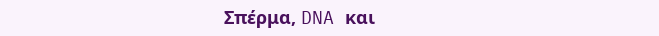Σπέρμα, DNA και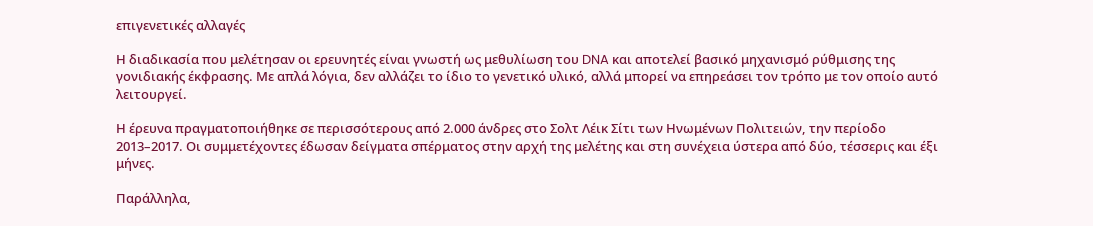επιγενετικές αλλαγές

Η διαδικασία που μελέτησαν οι ερευνητές είναι γνωστή ως μεθυλίωση του DNA και αποτελεί βασικό μηχανισμό ρύθμισης της γονιδιακής έκφρασης. Με απλά λόγια, δεν αλλάζει το ίδιο το γενετικό υλικό, αλλά μπορεί να επηρεάσει τον τρόπο με τον οποίο αυτό λειτουργεί.

Η έρευνα πραγματοποιήθηκε σε περισσότερους από 2.000 άνδρες στο Σολτ Λέικ Σίτι των Ηνωμένων Πολιτειών, την περίοδο 2013–2017. Οι συμμετέχοντες έδωσαν δείγματα σπέρματος στην αρχή της μελέτης και στη συνέχεια ύστερα από δύο, τέσσερις και έξι μήνες.

Παράλληλα,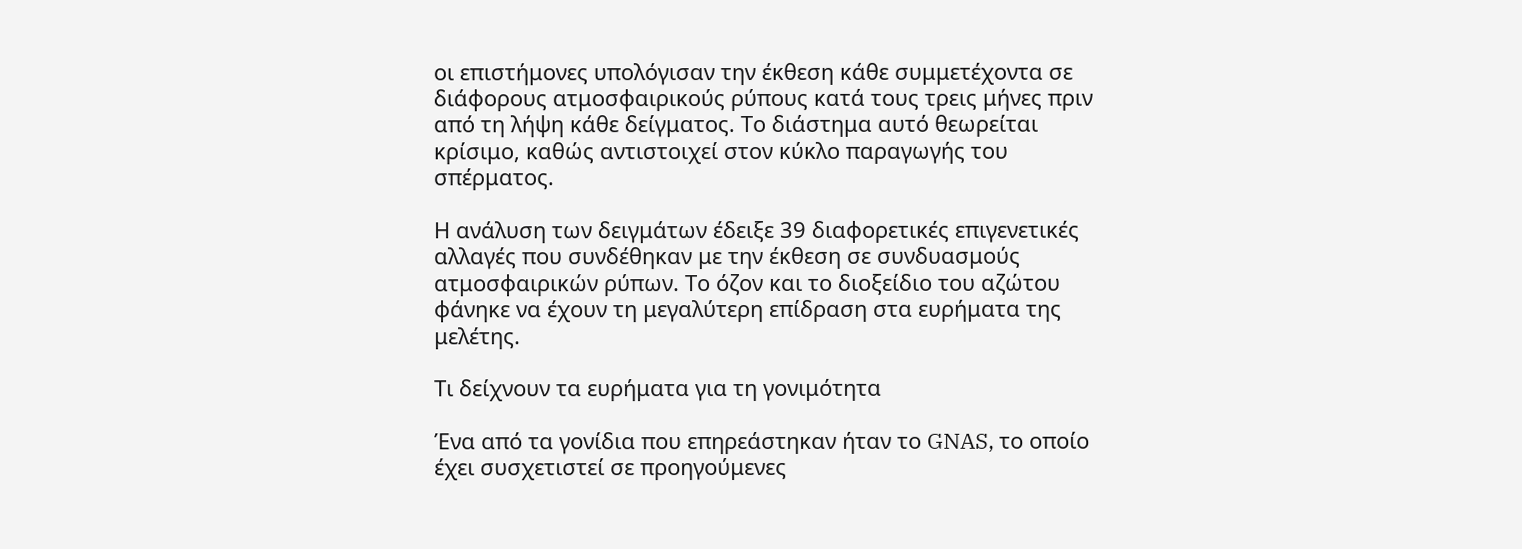οι επιστήμονες υπολόγισαν την έκθεση κάθε συμμετέχοντα σε διάφορους ατμοσφαιρικούς ρύπους κατά τους τρεις μήνες πριν από τη λήψη κάθε δείγματος. Το διάστημα αυτό θεωρείται κρίσιμο, καθώς αντιστοιχεί στον κύκλο παραγωγής του σπέρματος.

Η ανάλυση των δειγμάτων έδειξε 39 διαφορετικές επιγενετικές αλλαγές που συνδέθηκαν με την έκθεση σε συνδυασμούς ατμοσφαιρικών ρύπων. Το όζον και το διοξείδιο του αζώτου φάνηκε να έχουν τη μεγαλύτερη επίδραση στα ευρήματα της μελέτης.

Τι δείχνουν τα ευρήματα για τη γονιμότητα

Ένα από τα γονίδια που επηρεάστηκαν ήταν το GNAS, το οποίο έχει συσχετιστεί σε προηγούμενες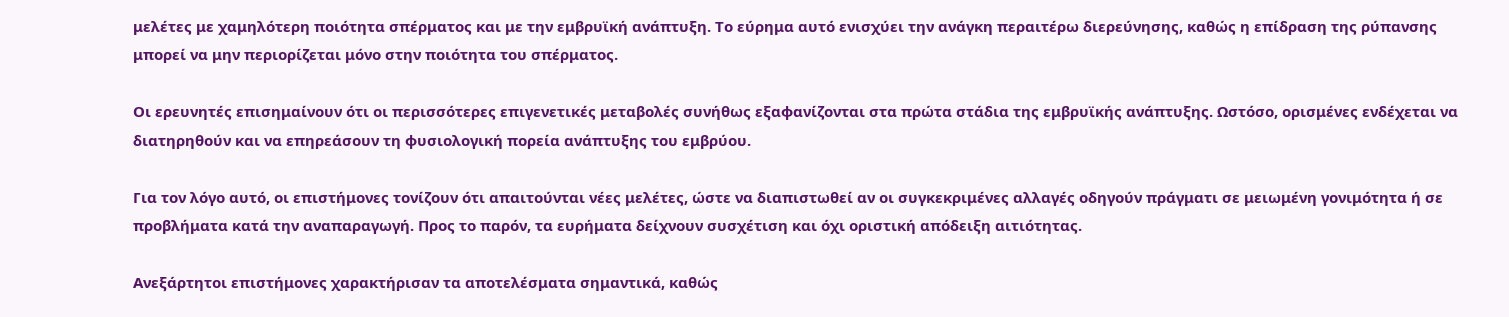μελέτες με χαμηλότερη ποιότητα σπέρματος και με την εμβρυϊκή ανάπτυξη. Το εύρημα αυτό ενισχύει την ανάγκη περαιτέρω διερεύνησης, καθώς η επίδραση της ρύπανσης μπορεί να μην περιορίζεται μόνο στην ποιότητα του σπέρματος.

Οι ερευνητές επισημαίνουν ότι οι περισσότερες επιγενετικές μεταβολές συνήθως εξαφανίζονται στα πρώτα στάδια της εμβρυϊκής ανάπτυξης. Ωστόσο, ορισμένες ενδέχεται να διατηρηθούν και να επηρεάσουν τη φυσιολογική πορεία ανάπτυξης του εμβρύου.

Για τον λόγο αυτό, οι επιστήμονες τονίζουν ότι απαιτούνται νέες μελέτες, ώστε να διαπιστωθεί αν οι συγκεκριμένες αλλαγές οδηγούν πράγματι σε μειωμένη γονιμότητα ή σε προβλήματα κατά την αναπαραγωγή. Προς το παρόν, τα ευρήματα δείχνουν συσχέτιση και όχι οριστική απόδειξη αιτιότητας.

Ανεξάρτητοι επιστήμονες χαρακτήρισαν τα αποτελέσματα σημαντικά, καθώς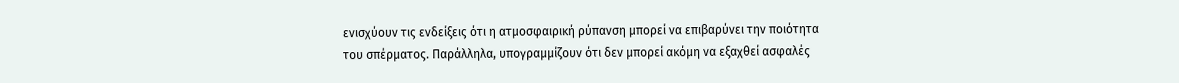ενισχύουν τις ενδείξεις ότι η ατμοσφαιρική ρύπανση μπορεί να επιβαρύνει την ποιότητα του σπέρματος. Παράλληλα, υπογραμμίζουν ότι δεν μπορεί ακόμη να εξαχθεί ασφαλές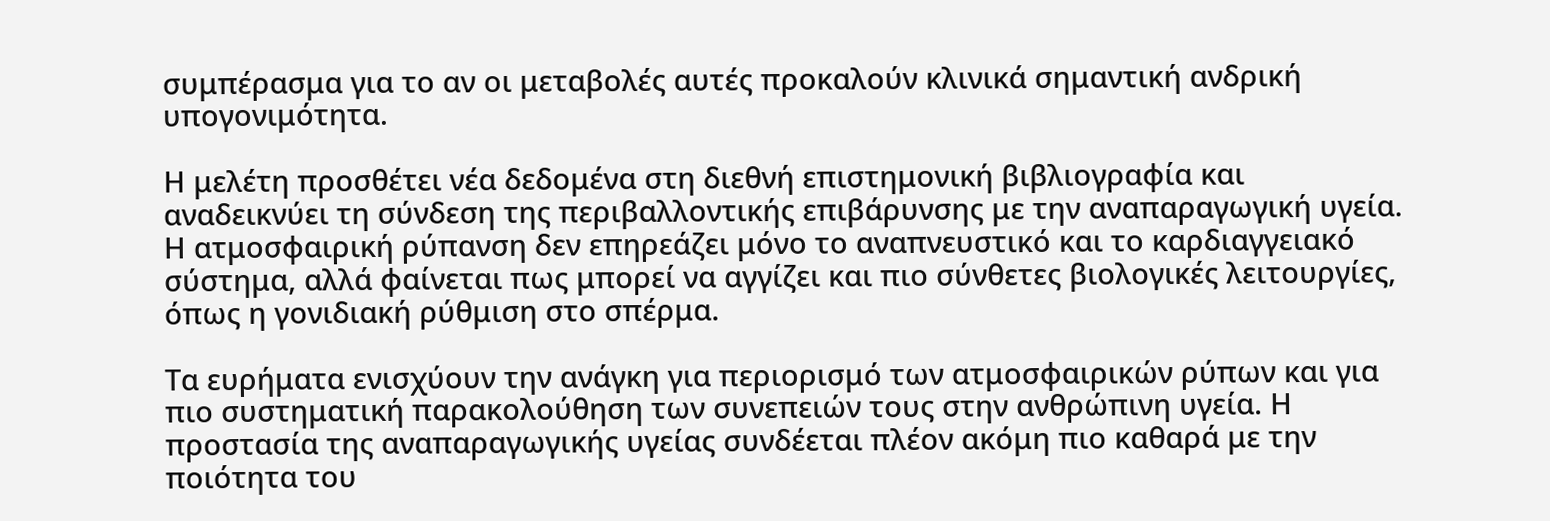συμπέρασμα για το αν οι μεταβολές αυτές προκαλούν κλινικά σημαντική ανδρική υπογονιμότητα.

Η μελέτη προσθέτει νέα δεδομένα στη διεθνή επιστημονική βιβλιογραφία και αναδεικνύει τη σύνδεση της περιβαλλοντικής επιβάρυνσης με την αναπαραγωγική υγεία. Η ατμοσφαιρική ρύπανση δεν επηρεάζει μόνο το αναπνευστικό και το καρδιαγγειακό σύστημα, αλλά φαίνεται πως μπορεί να αγγίζει και πιο σύνθετες βιολογικές λειτουργίες, όπως η γονιδιακή ρύθμιση στο σπέρμα.

Τα ευρήματα ενισχύουν την ανάγκη για περιορισμό των ατμοσφαιρικών ρύπων και για πιο συστηματική παρακολούθηση των συνεπειών τους στην ανθρώπινη υγεία. Η προστασία της αναπαραγωγικής υγείας συνδέεται πλέον ακόμη πιο καθαρά με την ποιότητα του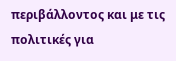περιβάλλοντος και με τις πολιτικές για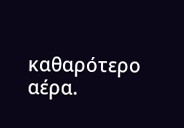καθαρότερο αέρα.